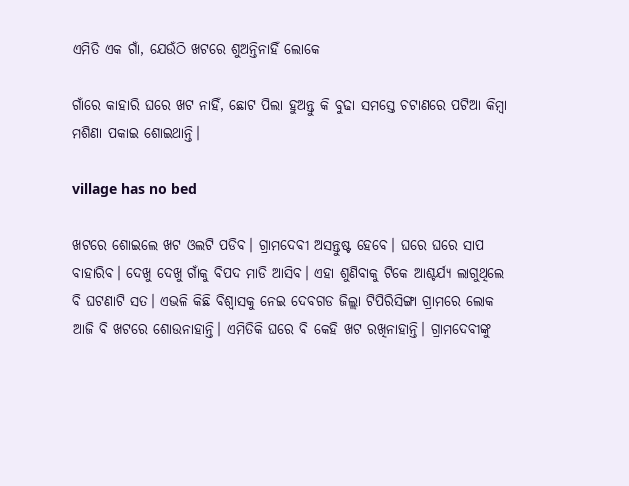ଏମିତି ଏକ ଗାଁ, ଯେଉଁଠି ଖଟରେ ଶୁଅନ୍ତିନାହିଁ ଲୋକେ

ଗାଁରେ କାହାରି ଘରେ ଖଟ ନାହିଁ, ଛୋଟ ପିଲା ହୁଅନ୍ତୁ କି ବୁଢା ସମସ୍ତେ ଚଟାଣରେ ପଟିଆ କିମ୍ବା ମଶିଣା ପକାଇ ଶୋଇଥାନ୍ତି।

village has no bed

ଖଟରେ ଶୋଇଲେ ଖଟ ଓଲଟି ପଡିବ। ଗ୍ରାମଦେବୀ ଅସନ୍ତୁଷ୍ଟ ହେବେ। ଘରେ ଘରେ ସାପ ବାହାରିବ। ଦେଖୁ ଦେଖୁ ଗାଁକୁ ବିପଦ ମାଡି ଆସିବ। ଏହା ଶୁଣିବାକୁ ଟିକେ ଆଶ୍ଚର୍ଯ୍ୟ ଲାଗୁଥିଲେ ବି ଘଟଣାଟି ସତ। ଏଭଳି କିଛି ବିଶ୍ୱାସକୁ ନେଇ ଦେବଗଡ ଜିଲ୍ଲା ଟିପିରିସିଙ୍ଗା ଗ୍ରାମରେ ଲୋକ ଆଜି ବି ଖଟରେ ଶୋଉନାହାନ୍ତି। ଏମିତିକି ଘରେ ବି କେହି ଖଟ ରଖିନାହାନ୍ତି। ଗ୍ରାମଦେବୀଙ୍କୁ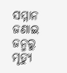ସମ୍ମାନ ଜଣାଇ ଜନ୍ମରୁ ମୃତ୍ୟୁ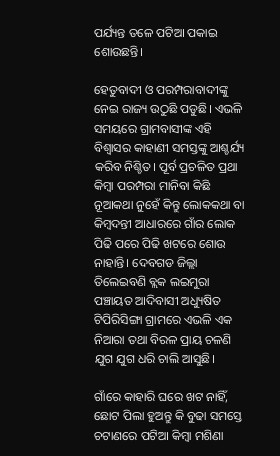ପର୍ଯ୍ୟନ୍ତ ତଳେ ପଟିଆ ପକାଇ ଶୋଉଛନ୍ତି।

ହେତୁବାଦୀ ଓ ପରମ୍ପରାବାଦୀଙ୍କୁ ନେଇ ରାଜ୍ୟ ଉଠୁଛି ପଡୁଛି। ଏଭଳି ସମୟରେ ଗ୍ରାମବାସୀଙ୍କ ଏହି ବିଶ୍ୱାସର କାହାଣୀ ସମସ୍ତଙ୍କୁ ଆଶ୍ଚର୍ଯ୍ୟ କରିବ ନିଶ୍ଚିତ। ପୂର୍ବ ପ୍ରଚଳିତ ପ୍ରଥା କିମ୍ବା ପରମ୍ପରା ମାନିବା କିଛି ନୂଆକଥା ନୁହେଁ କିନ୍ତୁ ଲୋକକଥା ବା କିମ୍ବଦନ୍ତୀ ଆଧାରରେ ଗାଁର ଲୋକ ପିଢି ପରେ ପିଢି ଖଟରେ ଶୋଉ ନାହାନ୍ତି। ଦେବଗଡ ଜିଲ୍ଲା ତିଲେଇବଣି ବ୍ଲକ ଲଇମୁରା ପଞ୍ଚାୟତ ଆଦିବାସୀ ଅଧ୍ୟୁଷିତ ଟିପିରିସିଙ୍ଗା ଗ୍ରାମରେ ଏଭଳି ଏକ ନିଆରା ତଥା ବିରଳ ପ୍ରାୟ ଚଳଣି ଯୁଗ ଯୁଗ ଧରି ଚାଲି ଆସୁଛି।

ଗାଁରେ କାହାରି ଘରେ ଖଟ ନାହିଁ, ଛୋଟ ପିଲା ହୁଅନ୍ତୁ କି ବୁଢା ସମସ୍ତେ ଚଟାଣରେ ପଟିଆ କିମ୍ବା ମଶିଣା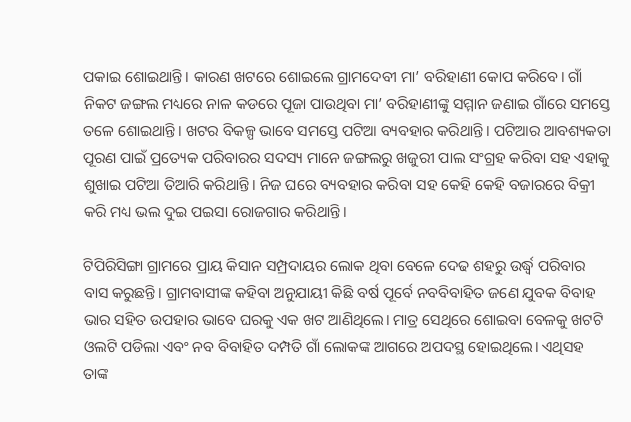ପକାଇ ଶୋଇଥାନ୍ତି। କାରଣ ଖଟରେ ଶୋଇଲେ ଗ୍ରାମଦେବୀ ମା’ ବରିହାଣୀ କୋପ କରିବେ। ଗାଁ ନିକଟ ଜଙ୍ଗଲ ମଧ୍ୟରେ ନାଳ କଡରେ ପୂଜା ପାଉଥିବା ମା’ ବରିହାଣୀଙ୍କୁ ସମ୍ମାନ ଜଣାଇ ଗାଁରେ ସମସ୍ତେ ତଳେ ଶୋଇଥାନ୍ତି। ଖଟର ବିକଳ୍ପ ଭାବେ ସମସ୍ତେ ପଟିଆ ବ୍ୟବହାର କରିଥାନ୍ତି। ପଟିଆର ଆବଶ୍ୟକତା ପୂରଣ ପାଇଁ ପ୍ରତ୍ୟେକ ପରିବାରର ସଦସ୍ୟ ମାନେ ଜଙ୍ଗଲରୁ ଖଜୁରୀ ପାଲ ସଂଗ୍ରହ କରିବା ସହ ଏହାକୁ ଶୁଖାଇ ପଟିଆ ତିଆରି କରିଥାନ୍ତି। ନିଜ ଘରେ ବ୍ୟବହାର କରିବା ସହ କେହି କେହି ବଜାରରେ ବିକ୍ରୀ କରି ମଧ୍ୟ ଭଲ ଦୁଇ ପଇସା ରୋଜଗାର କରିଥାନ୍ତି।

ଟିପିରିସିଙ୍ଗା ଗ୍ରାମରେ ପ୍ରାୟ କିସାନ ସମ୍ପ୍ରଦାୟର ଲୋକ ଥିବା ବେଳେ ଦେଢ ଶହରୁ ଉର୍ଦ୍ଧ୍ୱ ପରିବାର ବାସ କରୁଛନ୍ତି। ଗ୍ରାମବାସୀଙ୍କ କହିବା ଅନୁଯାୟୀ କିଛି ବର୍ଷ ପୂର୍ବେ ନବବିବାହିତ ଜଣେ ଯୁବକ ବିବାହ ଭାର ସହିତ ଉପହାର ଭାବେ ଘରକୁ ଏକ ଖଟ ଆଣିଥିଲେ। ମାତ୍ର ସେଥିରେ ଶୋଇବା ବେଳକୁ ଖଟଟି ଓଲଟି ପଡିଲା ଏବଂ ନବ ବିବାହିତ ଦମ୍ପତି ଗାଁ ଲୋକଙ୍କ ଆଗରେ ଅପଦସ୍ଥ ହୋଇଥିଲେ। ଏଥିସହ ତାଙ୍କ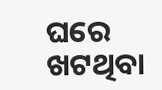ଘରେ ଖଟଥିବା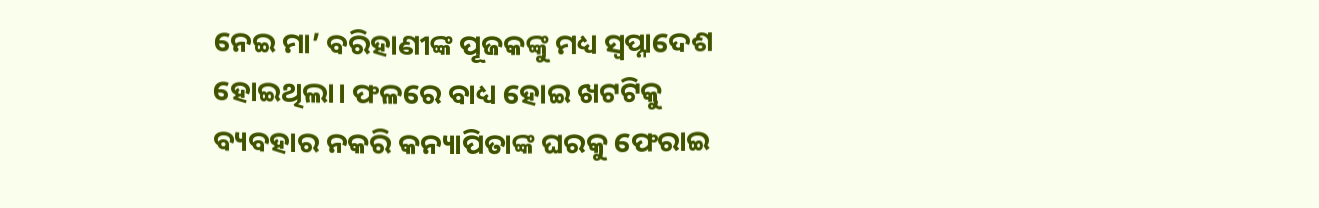ନେଇ ମା’ ବରିହାଣୀଙ୍କ ପୂଜକଙ୍କୁ ମଧ୍ୟ ସ୍ବପ୍ନାଦେଶ ହୋଇଥିଲା। ଫଳରେ ବାଧ୍ୟ ହୋଇ ଖଟଟିକୁ ବ୍ୟବହାର ନକରି କନ୍ୟାପିତାଙ୍କ ଘରକୁ ଫେରାଇ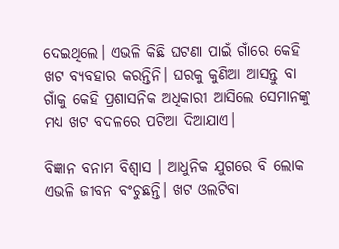ଦେଇଥିଲେ। ଏଭଳି କିଛି ଘଟଣା ପାଇଁ ଗାଁରେ କେହି ଖଟ ବ୍ୟବହାର କରନ୍ତିନି। ଘରକୁ କୁଣିଆ ଆସନ୍ତୁ ବା ଗାଁକୁ କେହି ପ୍ରଶାସନିକ ଅଧିକାରୀ ଆସିଲେ ସେମାନଙ୍କୁ ମଧ୍ୟ ଖଟ ବଦଳରେ ପଟିଆ ଦିଆଯାଏ।

ବିଜ୍ଞାନ ବନାମ ବିଶ୍ୱାସ । ଆଧୁନିକ ଯୁଗରେ ବି ଲୋକ ଏଭଳି ଜୀବନ ବଂଚୁଛନ୍ତି। ଖଟ ଓଲଟିବା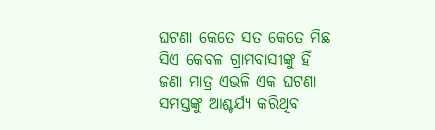ଘଟଣା କେତେ ସତ କେତେ ମିଛ ସିଏ କେବଳ ଗ୍ରାମବାସୀଙ୍କୁ ହିଁ ଜଣା ମାତ୍ର ଏଭଳି ଏକ ଘଟଣା ସମସ୍ତଙ୍କୁ ଆଶ୍ଚର୍ଯ୍ୟ କରିଥିବ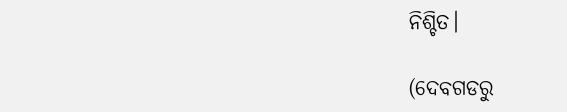ନିଶ୍ଚିତ।

(ଦେବଗଡରୁ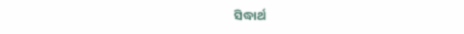ସିଦ୍ଧାର୍ଥ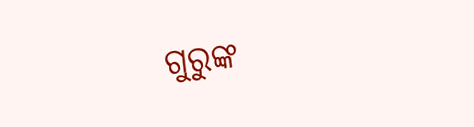ଗୁରୁଙ୍କ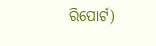ରିପୋର୍ଟ)